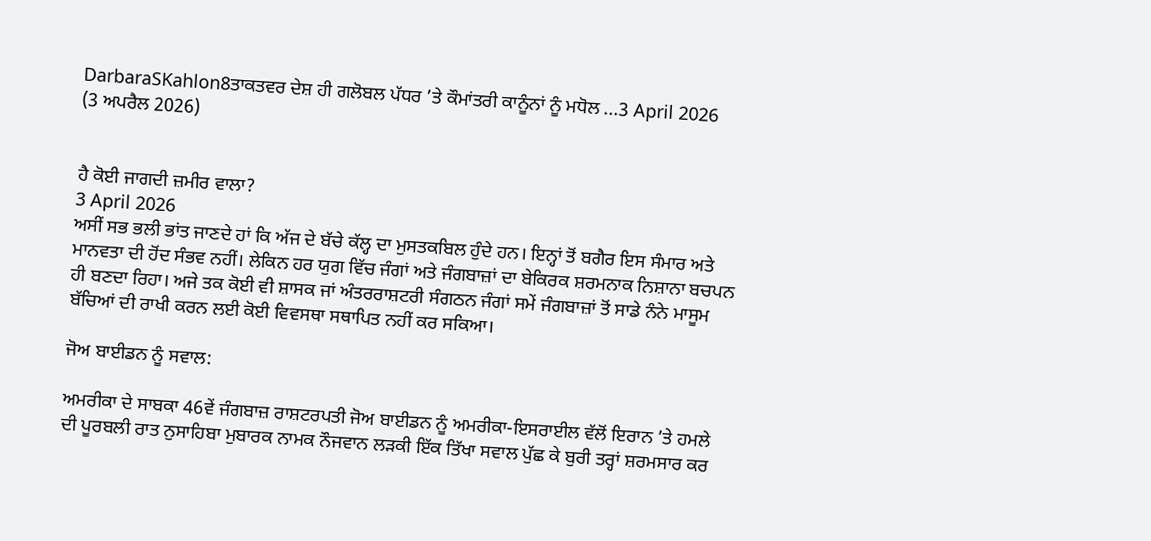DarbaraSKahlon8ਤਾਕਤਵਰ ਦੇਸ਼ ਹੀ ਗਲੋਬਲ ਪੱਧਰ ’ਤੇ ਕੌਮਾਂਤਰੀ ਕਾਨੂੰਨਾਂ ਨੂੰ ਮਧੋਲ ...3 April 2026
(3 ਅਪਰੈਲ 2026)


ਹੈ ਕੋਈ ਜਾਗਦੀ ਜ਼ਮੀਰ ਵਾਲਾ?
3 April 2026
ਅਸੀਂ ਸਭ ਭਲੀ ਭਾਂਤ ਜਾਣਦੇ ਹਾਂ ਕਿ ਅੱਜ ਦੇ ਬੱਚੇ ਕੱਲ੍ਹ ਦਾ ਮੁਸਤਕਬਿਲ ਹੁੰਦੇ ਹਨ। ਇਨ੍ਹਾਂ ਤੋਂ ਬਗੈਰ ਇਸ ਸੰਮਾਰ ਅਤੇ ਮਾਨਵਤਾ ਦੀ ਹੋਂਦ ਸੰਭਵ ਨਹੀਂ। ਲੇਕਿਨ ਹਰ ਯੁਗ ਵਿੱਚ ਜੰਗਾਂ ਅਤੇ ਜੰਗਬਾਜ਼ਾਂ ਦਾ ਬੇਕਿਰਕ ਸ਼ਰਮਨਾਕ ਨਿਸ਼ਾਨਾ ਬਚਪਨ ਹੀ ਬਣਦਾ ਰਿਹਾ। ਅਜੇ ਤਕ ਕੋਈ ਵੀ ਸ਼ਾਸਕ ਜਾਂ ਅੰਤਰਰਾਸ਼ਟਰੀ ਸੰਗਠਨ ਜੰਗਾਂ ਸਮੇਂ ਜੰਗਬਾਜ਼ਾਂ ਤੋਂ ਸਾਡੇ ਨੰਨੇ ਮਾਸੂਮ ਬੱਚਿਆਂ ਦੀ ਰਾਖੀ ਕਰਨ ਲਈ ਕੋਈ ਵਿਵਸਥਾ ਸਥਾਪਿਤ ਨਹੀਂ ਕਰ ਸਕਿਆ।

ਜੋਅ ਬਾਈਡਨ ਨੂੰ ਸਵਾਲ:

ਅਮਰੀਕਾ ਦੇ ਸਾਬਕਾ 46ਵੇਂ ਜੰਗਬਾਜ਼ ਰਾਸ਼ਟਰਪਤੀ ਜੋਅ ਬਾਈਡਨ ਨੂੰ ਅਮਰੀਕਾ-ਇਸਰਾਈਲ ਵੱਲੋਂ ਇਰਾਨ ’ਤੇ ਹਮਲੇ ਦੀ ਪੂਰਬਲੀ ਰਾਤ ਨੁਸਾਹਿਬਾ ਮੁਬਾਰਕ ਨਾਮਕ ਨੌਜਵਾਨ ਲੜਕੀ ਇੱਕ ਤਿੱਖਾ ਸਵਾਲ ਪੁੱਛ ਕੇ ਬੁਰੀ ਤਰ੍ਹਾਂ ਸ਼ਰਮਸਾਰ ਕਰ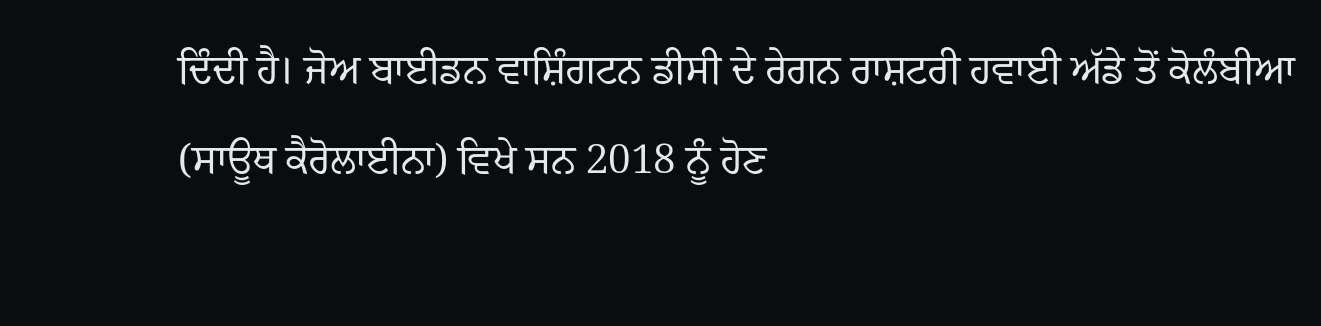ਦਿੰਦੀ ਹੈ। ਜੋਅ ਬਾਈਡਨ ਵਾਸ਼ਿੰਗਟਨ ਡੀਸੀ ਦੇ ਰੇਗਨ ਰਾਸ਼ਟਰੀ ਹਵਾਈ ਅੱਡੇ ਤੋਂ ਕੋਲੰਬੀਆ (ਸਾਊਥ ਕੈਰੋਲਾਈਨਾ) ਵਿਖੇ ਸਨ 2018 ਨੂੰ ਹੋਣ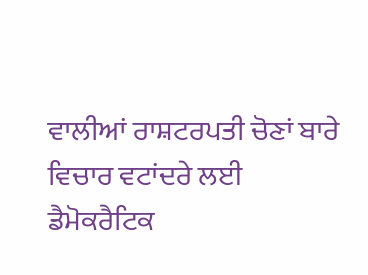ਵਾਲੀਆਂ ਰਾਸ਼ਟਰਪਤੀ ਚੋਣਾਂ ਬਾਰੇ ਵਿਚਾਰ ਵਟਾਂਦਰੇ ਲਈ ਡੈਮੋਕਰੈਟਿਕ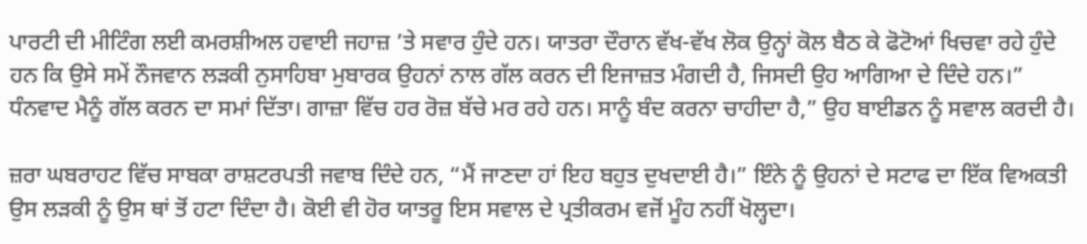ਪਾਰਟੀ ਦੀ ਮੀਟਿੰਗ ਲਈ ਕਮਰਸ਼ੀਅਲ ਹਵਾਈ ਜਹਾਜ਼ ’ਤੇ ਸਵਾਰ ਹੁੰਦੇ ਹਨ। ਯਾਤਰਾ ਦੌਰਾਨ ਵੱਖ-ਵੱਖ ਲੋਕ ਉਨ੍ਹਾਂ ਕੋਲ ਬੈਠ ਕੇ ਫੋਟੋਆਂ ਖਿਚਵਾ ਰਹੇ ਹੁੰਦੇ ਹਨ ਕਿ ਉਸੇ ਸਮੇਂ ਨੌਜਵਾਨ ਲੜਕੀ ਨੁਸਾਹਿਬਾ ਮੁਬਾਰਕ ਉਹਨਾਂ ਨਾਲ ਗੱਲ ਕਰਨ ਦੀ ਇਜਾਜ਼ਤ ਮੰਗਦੀ ਹੈ, ਜਿਸਦੀ ਉਹ ਆਗਿਆ ਦੇ ਦਿੰਦੇ ਹਨ।” ਧੰਨਵਾਦ ਮੈਨੂੰ ਗੱਲ ਕਰਨ ਦਾ ਸਮਾਂ ਦਿੱਤਾ। ਗਾਜ਼ਾ ਵਿੱਚ ਹਰ ਰੋਜ਼ ਬੱਚੇ ਮਰ ਰਹੇ ਹਨ। ਸਾਨੂੰ ਬੰਦ ਕਰਨਾ ਚਾਹੀਦਾ ਹੈ,” ਉਹ ਬਾਈਡਨ ਨੂੰ ਸਵਾਲ ਕਰਦੀ ਹੈ।

ਜ਼ਰਾ ਘਬਰਾਹਟ ਵਿੱਚ ਸਾਬਕਾ ਰਾਸ਼ਟਰਪਤੀ ਜਵਾਬ ਦਿੰਦੇ ਹਨ, “ਮੈਂ ਜਾਣਦਾ ਹਾਂ ਇਹ ਬਹੁਤ ਦੁਖਦਾਈ ਹੈ।” ਇੰਨੇ ਨੂੰ ਉਹਨਾਂ ਦੇ ਸਟਾਫ ਦਾ ਇੱਕ ਵਿਅਕਤੀ ਉਸ ਲੜਕੀ ਨੂੰ ਉਸ ਥਾਂ ਤੋਂ ਹਟਾ ਦਿੰਦਾ ਹੈ। ਕੋਈ ਵੀ ਹੋਰ ਯਾਤਰੂ ਇਸ ਸਵਾਲ ਦੇ ਪ੍ਰਤੀਕਰਮ ਵਜੋਂ ਮੂੰਹ ਨਹੀਂ ਖੋਲ੍ਹਦਾ।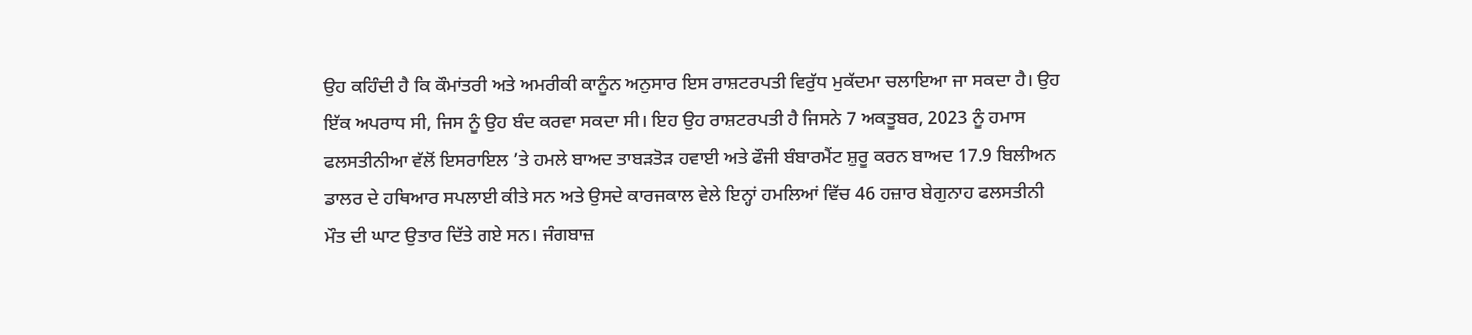ਉਹ ਕਹਿੰਦੀ ਹੈ ਕਿ ਕੌਮਾਂਤਰੀ ਅਤੇ ਅਮਰੀਕੀ ਕਾਨੂੰਨ ਅਨੁਸਾਰ ਇਸ ਰਾਸ਼ਟਰਪਤੀ ਵਿਰੁੱਧ ਮੁਕੱਦਮਾ ਚਲਾਇਆ ਜਾ ਸਕਦਾ ਹੈ। ਉਹ ਇੱਕ ਅਪਰਾਧ ਸੀ, ਜਿਸ ਨੂੰ ਉਹ ਬੰਦ ਕਰਵਾ ਸਕਦਾ ਸੀ। ਇਹ ਉਹ ਰਾਸ਼ਟਰਪਤੀ ਹੈ ਜਿਸਨੇ 7 ਅਕਤੂਬਰ, 2023 ਨੂੰ ਹਮਾਸ ਫਲਸਤੀਨੀਆ ਵੱਲੋਂ ਇਸਰਾਇਲ ’ਤੇ ਹਮਲੇ ਬਾਅਦ ਤਾਬੜਤੋੜ ਹਵਾਈ ਅਤੇ ਫੌਜੀ ਬੰਬਾਰਮੈਂਟ ਸ਼ੁਰੂ ਕਰਨ ਬਾਅਦ 17.9 ਬਿਲੀਅਨ ਡਾਲਰ ਦੇ ਹਥਿਆਰ ਸਪਲਾਈ ਕੀਤੇ ਸਨ ਅਤੇ ਉਸਦੇ ਕਾਰਜਕਾਲ ਵੇਲੇ ਇਨ੍ਹਾਂ ਹਮਲਿਆਂ ਵਿੱਚ 46 ਹਜ਼ਾਰ ਬੇਗੁਨਾਹ ਫਲਸਤੀਨੀ ਮੌਤ ਦੀ ਘਾਟ ਉਤਾਰ ਦਿੱਤੇ ਗਏ ਸਨ। ਜੰਗਬਾਜ਼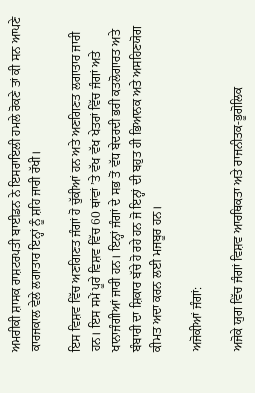ਅਮਰੀਕੀ ਸ਼ਾਸਕ ਰਾਸ਼ਟਰਪਤੀ ਬਾਈਡਨ ਨੇ ਇਸਰਾਇਲੀ ਹਮਲੇ ਰੋਕਣੇ ਤਾਂ ਕੀ ਸਨ ਆਪਣੇ ਕਾਰਜਕਾਲ ਵੇਲੇ ਲਗਾਤਾਰ ਇਨ੍ਹਾਂ ਨੂੰ ਸ਼ਹਿ ਜਾਰੀ ਰੱਖੀ।

ਇਸ ਵਿਸ਼ਵ ਵਿੱਚ ਅਣਗਿਣਤ ਜੰਗਾਂ ਹੋ ਚੁੱਕੀਆਂ ਹਨ ਅਤੇ ਅਣਗਿਣਤ ਲਗਾਤਾਰ ਜਾਰੀ ਹਨ। ਇਸ ਸਮੇਂ ਪੂਰੇ ਵਿਸ਼ਵ ਵਿੱਚ 60 ਥਾਂਵਾਂ ’ਤੇ ਵੱਖ ਵੱਖ ਖੇਤਰਾਂ ਵਿੱਚ ਜੰਗਾਂ ਅਤੇ ਖਾਨਾਜੰਗੀਆਂ ਜਾਰੀ ਹਨ। ਇਨ੍ਹਾਂ ਜੰਗਾਂ ਦੇ ਸਭ ਤੋਂ ਵੱਧ ਬੇਦਰਦੀ ਭਰੀ ਕਤਲੋਗਾਰਤ ਅਤੇ ਬੰਬਾਰੀ ਦਾ ਸ਼ਿਕਾਰ ਬੱਚੇ ਹੋ ਰਹੇ ਹਨ ਜੋ ਇਨ੍ਹਾਂ ਦੀ ਬਹੁਤ ਹੀ ਭਿਆਨਕ ਅਤੇ ਅਸਹਿਣਯੋਗ ਕੀਮਤ ਅਦਾ ਕਰਨ ਲਈ ਮਜਬੂਰ ਹਨ।

ਅਜੋਕੀਆਂ ਜੰਗਾਂ:

ਅਜੋਕੇ ਯੁਗ ਵਿੱਚ ਜੰਗਾਂ ਵਿਸ਼ਵ ਆਰਥਿਕਤਾ ਅਤੇ ਰਾਜਨੀਤਕ-ਭੂਗੋਲਿਕ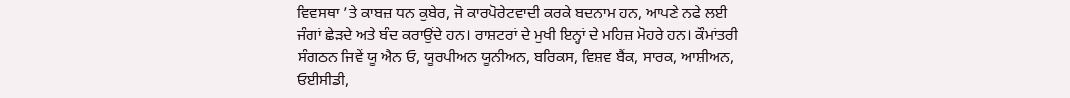ਵਿਵਸਥਾ ’ਤੇ ਕਾਬਜ਼ ਧਨ ਕੁਬੇਰ, ਜੋ ਕਾਰਪੋਰੇਟਵਾਦੀ ਕਰਕੇ ਬਦਨਾਮ ਹਨ, ਆਪਣੇ ਨਫੇ ਲਈ ਜੰਗਾਂ ਛੇੜਦੇ ਅਤੇ ਬੰਦ ਕਰਾਉਂਦੇ ਹਨ। ਰਾਸ਼ਟਰਾਂ ਦੇ ਮੁਖੀ ਇਨ੍ਹਾਂ ਦੇ ਮਹਿਜ਼ ਮੋਹਰੇ ਹਨ। ਕੌਮਾਂਤਰੀ ਸੰਗਠਨ ਜਿਵੇਂ ਯੂ ਐਨ ਓ, ਯੂਰਪੀਅਨ ਯੂਨੀਅਨ, ਬਰਿਕਸ, ਵਿਸ਼ਵ ਬੈਂਕ, ਸਾਰਕ, ਆਸ਼ੀਅਨ, ਓਈਸੀਡੀ,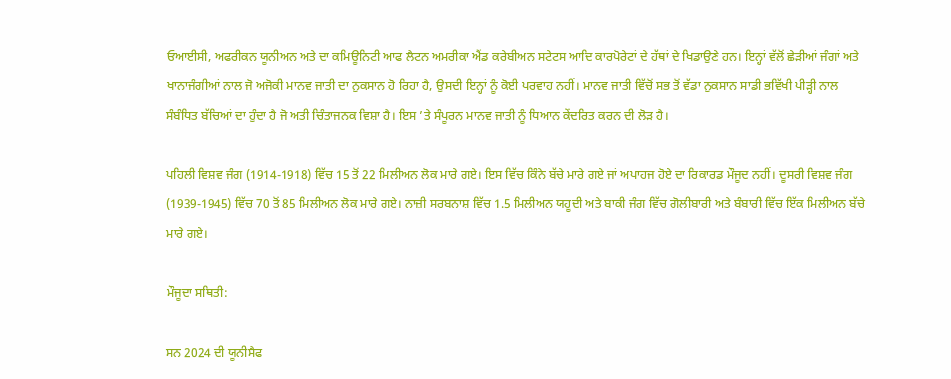ਓਆਈਸੀ, ਅਫਰੀਕਨ ਯੂਨੀਅਨ ਅਤੇ ਦਾ ਕਮਿਊਨਿਟੀ ਆਫ ਲੈਟਨ ਅਮਰੀਕਾ ਐਂਡ ਕਰੇਬੀਅਨ ਸਟੇਟਸ ਆਦਿ ਕਾਰਪੋਰੇਟਾਂ ਦੇ ਹੱਥਾਂ ਦੇ ਖਿਡਾਉਣੇ ਹਨ। ਇਨ੍ਹਾਂ ਵੱਲੋਂ ਛੇੜੀਆਂ ਜੰਗਾਂ ਅਤੇ ਖਾਨਾਜੰਗੀਆਂ ਨਾਲ ਜੋ ਅਜੋਕੀ ਮਾਨਵ ਜਾਤੀ ਦਾ ਨੁਕਸਾਨ ਹੋ ਰਿਹਾ ਹੈ, ਉਸਦੀ ਇਨ੍ਹਾਂ ਨੂੰ ਕੋਈ ਪਰਵਾਹ ਨਹੀਂ। ਮਾਨਵ ਜਾਤੀ ਵਿੱਚੋਂ ਸਭ ਤੋਂ ਵੱਡਾ ਨੁਕਸਾਨ ਸਾਡੀ ਭਵਿੱਖੀ ਪੀੜ੍ਹੀ ਨਾਲ ਸੰਬੰਧਿਤ ਬੱਚਿਆਂ ਦਾ ਹੁੰਦਾ ਹੈ ਜੋ ਅਤੀ ਚਿੰਤਾਜਨਕ ਵਿਸ਼ਾ ਹੈ। ਇਸ ’ਤੇ ਸੰਪੂਰਨ ਮਾਨਵ ਜਾਤੀ ਨੂੰ ਧਿਆਨ ਕੇਂਦਰਿਤ ਕਰਨ ਦੀ ਲੋੜ ਹੈ।

ਪਹਿਲੀ ਵਿਸ਼ਵ ਜੰਗ (1914-1918) ਵਿੱਚ 15 ਤੋਂ 22 ਮਿਲੀਅਨ ਲੋਕ ਮਾਰੇ ਗਏ। ਇਸ ਵਿੱਚ ਕਿੰਨੇ ਬੱਚੇ ਮਾਰੇ ਗਏ ਜਾਂ ਅਪਾਹਜ ਹੋਏ ਦਾ ਰਿਕਾਰਡ ਮੌਜੂਦ ਨਹੀਂ। ਦੂਸਰੀ ਵਿਸ਼ਵ ਜੰਗ (1939-1945) ਵਿੱਚ 70 ਤੋਂ 85 ਮਿਲੀਅਨ ਲੋਕ ਮਾਰੇ ਗਏ। ਨਾਜ਼ੀ ਸਰਬਨਾਸ਼ ਵਿੱਚ 1.5 ਮਿਲੀਅਨ ਯਹੂਦੀ ਅਤੇ ਬਾਕੀ ਜੰਗ ਵਿੱਚ ਗੋਲੀਬਾਰੀ ਅਤੇ ਬੰਬਾਰੀ ਵਿੱਚ ਇੱਕ ਮਿਲੀਅਨ ਬੱਚੇ ਮਾਰੇ ਗਏ।

ਮੌਜੂਦਾ ਸਥਿਤੀ:

ਸਨ 2024 ਦੀ ਯੂਨੀਸੈਫ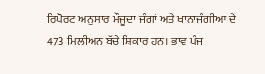ਰਿਪੋਰਟ ਅਨੁਸਾਰ ਮੌਜੂਦਾ ਜੰਗਾਂ ਅਤੇ ਖਾਨਾਜੰਗੀਆ ਦੇ 473 ਮਿਲੀਅਨ ਬੱਚੇ ਸ਼ਿਕਾਰ ਹਨ। ਭਾਵ ਪੰਜ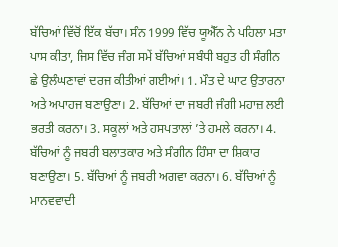ਬੱਚਿਆਂ ਵਿੱਚੋਂ ਇੱਕ ਬੱਚਾ। ਸੰਨ 1999 ਵਿੱਚ ਯੂਐੱਨ ਨੇ ਪਹਿਲਾ ਮਤਾ ਪਾਸ ਕੀਤਾ, ਜਿਸ ਵਿੱਚ ਜੰਗ ਸਮੇਂ ਬੱਚਿਆਂ ਸਬੰਧੀ ਬਹੁਤ ਹੀ ਸੰਗੀਨ ਛੇ ਉਲੰਘਣਾਵਾਂ ਦਰਜ ਕੀਤੀਆਂ ਗਈਆਂ। 1. ਮੌਤ ਦੇ ਘਾਟ ਉਤਾਰਨਾ ਅਤੇ ਅਪਾਹਜ ਬਣਾਉਣਾ। 2. ਬੱਚਿਆਂ ਦਾ ਜਬਰੀ ਜੰਗੀ ਮਹਾਜ਼ ਲਈ ਭਰਤੀ ਕਰਨਾ। 3. ਸਕੂਲਾਂ ਅਤੇ ਹਸਪਤਾਲਾਂ ’ਤੇ ਹਮਲੇ ਕਰਨਾ। 4. ਬੱਚਿਆਂ ਨੂੰ ਜਬਰੀ ਬਲਾਤਕਾਰ ਅਤੇ ਸੰਗੀਨ ਹਿੰਸਾ ਦਾ ਸ਼ਿਕਾਰ ਬਣਾਉਣਾ। 5. ਬੱਚਿਆਂ ਨੂੰ ਜਬਰੀ ਅਗਵਾ ਕਰਨਾ। 6. ਬੱਚਿਆਂ ਨੂੰ ਮਾਨਵਵਾਦੀ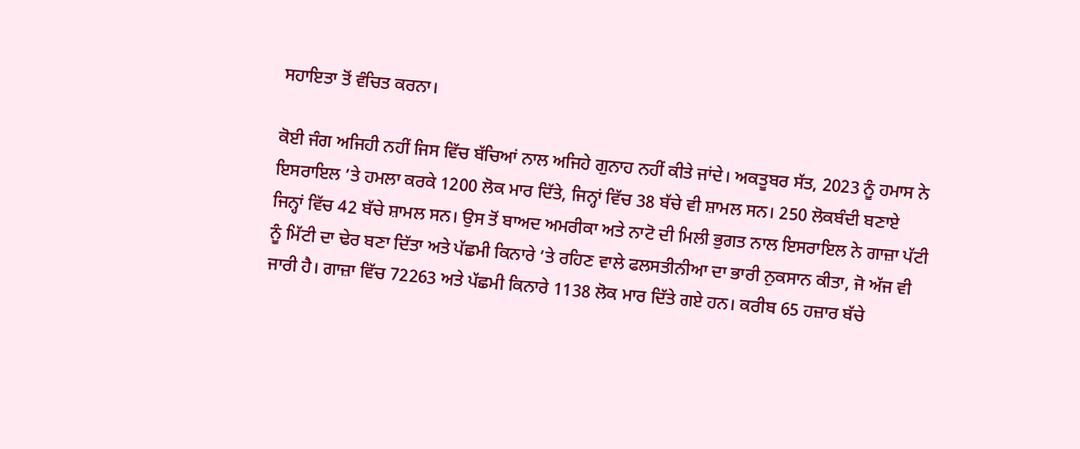ਸਹਾਇਤਾ ਤੋਂ ਵੰਚਿਤ ਕਰਨਾ।

ਕੋਈ ਜੰਗ ਅਜਿਹੀ ਨਹੀਂ ਜਿਸ ਵਿੱਚ ਬੱਚਿਆਂ ਨਾਲ ਅਜਿਹੇ ਗੁਨਾਹ ਨਹੀਂ ਕੀਤੇ ਜਾਂਦੇ। ਅਕਤੂਬਰ ਸੱਤ, 2023 ਨੂੰ ਹਮਾਸ ਨੇ ਇਸਰਾਇਲ ’ਤੇ ਹਮਲਾ ਕਰਕੇ 1200 ਲੋਕ ਮਾਰ ਦਿੱਤੇ, ਜਿਨ੍ਹਾਂ ਵਿੱਚ 38 ਬੱਚੇ ਵੀ ਸ਼ਾਮਲ ਸਨ। 250 ਲੋਕਬੰਦੀ ਬਣਾਏ ਜਿਨ੍ਹਾਂ ਵਿੱਚ 42 ਬੱਚੇ ਸ਼ਾਮਲ ਸਨ। ਉਸ ਤੋਂ ਬਾਅਦ ਅਮਰੀਕਾ ਅਤੇ ਨਾਟੋ ਦੀ ਮਿਲੀ ਭੁਗਤ ਨਾਲ ਇਸਰਾਇਲ ਨੇ ਗਾਜ਼ਾ ਪੱਟੀ ਨੂੰ ਮਿੱਟੀ ਦਾ ਢੇਰ ਬਣਾ ਦਿੱਤਾ ਅਤੇ ਪੱਛਮੀ ਕਿਨਾਰੇ ’ਤੇ ਰਹਿਣ ਵਾਲੇ ਫਲਸਤੀਨੀਆ ਦਾ ਭਾਰੀ ਨੁਕਸਾਨ ਕੀਤਾ, ਜੋ ਅੱਜ ਵੀ ਜਾਰੀ ਹੈ। ਗਾਜ਼ਾ ਵਿੱਚ 72263 ਅਤੇ ਪੱਛਮੀ ਕਿਨਾਰੇ 1138 ਲੋਕ ਮਾਰ ਦਿੱਤੇ ਗਏ ਹਨ। ਕਰੀਬ 65 ਹਜ਼ਾਰ ਬੱਚੇ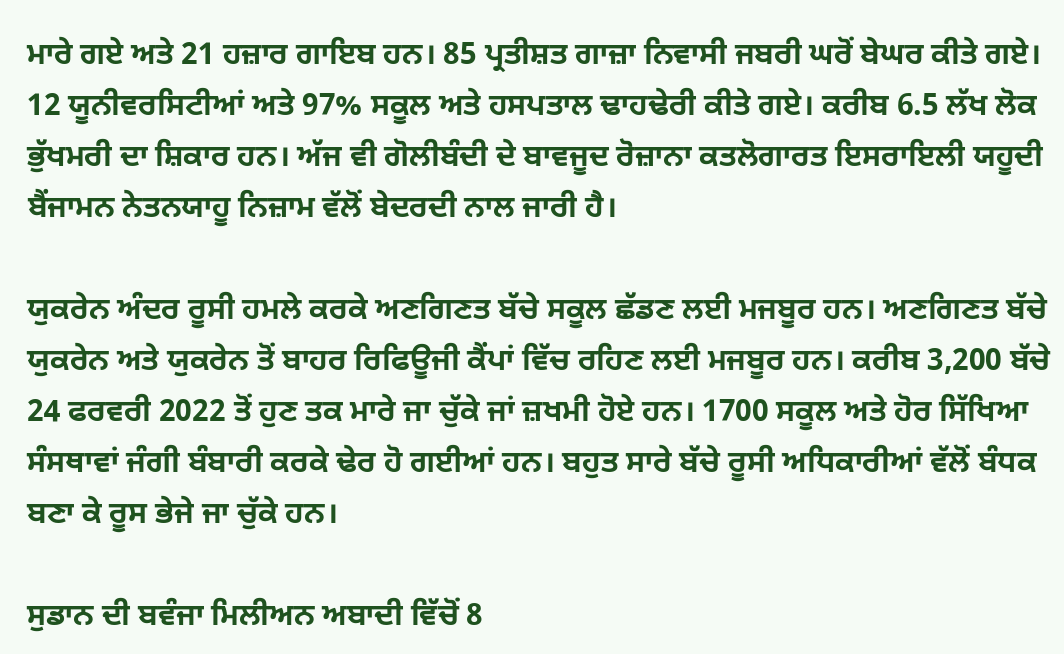ਮਾਰੇ ਗਏ ਅਤੇ 21 ਹਜ਼ਾਰ ਗਾਇਬ ਹਨ। 85 ਪ੍ਰਤੀਸ਼ਤ ਗਾਜ਼ਾ ਨਿਵਾਸੀ ਜਬਰੀ ਘਰੋਂ ਬੇਘਰ ਕੀਤੇ ਗਏ। 12 ਯੂਨੀਵਰਸਿਟੀਆਂ ਅਤੇ 97% ਸਕੂਲ ਅਤੇ ਹਸਪਤਾਲ ਢਾਹਢੇਰੀ ਕੀਤੇ ਗਏ। ਕਰੀਬ 6.5 ਲੱਖ ਲੋਕ ਭੁੱਖਮਰੀ ਦਾ ਸ਼ਿਕਾਰ ਹਨ। ਅੱਜ ਵੀ ਗੋਲੀਬੰਦੀ ਦੇ ਬਾਵਜੂਦ ਰੋਜ਼ਾਨਾ ਕਤਲੋਗਾਰਤ ਇਸਰਾਇਲੀ ਯਹੂਦੀ ਬੈਂਜਾਮਨ ਨੇਤਨਯਾਹੂ ਨਿਜ਼ਾਮ ਵੱਲੋਂ ਬੇਦਰਦੀ ਨਾਲ ਜਾਰੀ ਹੈ।

ਯੁਕਰੇਨ ਅੰਦਰ ਰੂਸੀ ਹਮਲੇ ਕਰਕੇ ਅਣਗਿਣਤ ਬੱਚੇ ਸਕੂਲ ਛੱਡਣ ਲਈ ਮਜਬੂਰ ਹਨ। ਅਣਗਿਣਤ ਬੱਚੇ ਯੁਕਰੇਨ ਅਤੇ ਯੁਕਰੇਨ ਤੋਂ ਬਾਹਰ ਰਿਫਿਊਜੀ ਕੈਂਪਾਂ ਵਿੱਚ ਰਹਿਣ ਲਈ ਮਜਬੂਰ ਹਨ। ਕਰੀਬ 3,200 ਬੱਚੇ 24 ਫਰਵਰੀ 2022 ਤੋਂ ਹੁਣ ਤਕ ਮਾਰੇ ਜਾ ਚੁੱਕੇ ਜਾਂ ਜ਼ਖਮੀ ਹੋਏ ਹਨ। 1700 ਸਕੂਲ ਅਤੇ ਹੋਰ ਸਿੱਖਿਆ ਸੰਸਥਾਵਾਂ ਜੰਗੀ ਬੰਬਾਰੀ ਕਰਕੇ ਢੇਰ ਹੋ ਗਈਆਂ ਹਨ। ਬਹੁਤ ਸਾਰੇ ਬੱਚੇ ਰੂਸੀ ਅਧਿਕਾਰੀਆਂ ਵੱਲੋਂ ਬੰਧਕ ਬਣਾ ਕੇ ਰੂਸ ਭੇਜੇ ਜਾ ਚੁੱਕੇ ਹਨ।

ਸੁਡਾਨ ਦੀ ਬਵੰਜਾ ਮਿਲੀਅਨ ਅਬਾਦੀ ਵਿੱਚੋਂ 8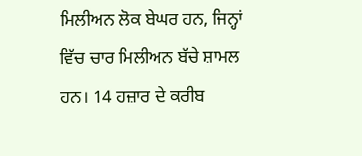ਮਿਲੀਅਨ ਲੋਕ ਬੇਘਰ ਹਨ, ਜਿਨ੍ਹਾਂ ਵਿੱਚ ਚਾਰ ਮਿਲੀਅਨ ਬੱਚੇ ਸ਼ਾਮਲ ਹਨ। 14 ਹਜ਼ਾਰ ਦੇ ਕਰੀਬ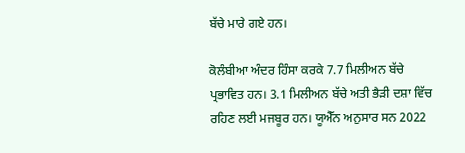ਬੱਚੇ ਮਾਰੇ ਗਏ ਹਨ।

ਕੋਲੰਬੀਆ ਅੰਦਰ ਹਿੰਸਾ ਕਰਕੇ 7.7 ਮਿਲੀਅਨ ਬੱਚੇ ਪ੍ਰਭਾਵਿਤ ਹਨ। 3.1 ਮਿਲੀਅਨ ਬੱਚੇ ਅਤੀ ਭੈੜੀ ਦਸ਼ਾ ਵਿੱਚ ਰਹਿਣ ਲਈ ਮਜਬੂਰ ਹਨ। ਯੂਐੱਨ ਅਨੁਸਾਰ ਸਨ 2022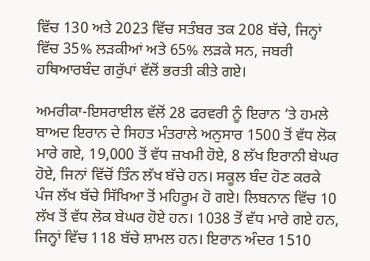ਵਿੱਚ 130 ਅਤੇ 2023 ਵਿੱਚ ਸਤੰਬਰ ਤਕ 208 ਬੱਚੇ, ਜਿਨ੍ਹਾਂ ਵਿੱਚ 35% ਲੜਕੀਆਂ ਅਤੇ 65% ਲੜਕੇ ਸਨ, ਜਬਰੀ ਹਥਿਆਰਬੰਦ ਗਰੁੱਪਾਂ ਵੱਲੋਂ ਭਰਤੀ ਕੀਤੇ ਗਏ।

ਅਮਰੀਕਾ-ਇਸਰਾਈਲ ਵੱਲੋਂ 28 ਫਰਵਰੀ ਨੂੰ ਇਰਾਨ ’ਤੇ ਹਮਲੇ ਬਾਅਦ ਇਰਾਨ ਦੇ ਸਿਹਤ ਮੰਤਰਾਲੇ ਅਨੁਸਾਰ 1500 ਤੋਂ ਵੱਧ ਲੋਕ ਮਾਰੇ ਗਏ, 19,000 ਤੋਂ ਵੱਧ ਜ਼ਖਮੀ ਹੋਏ, 8 ਲੱਖ ਇਰਾਨੀ ਬੇਘਰ ਹੋਏ, ਜਿਨਾਂ ਵਿੱਚੋਂ ਤਿੰਨ ਲੱਖ ਬੱਚੇ ਹਨ। ਸਕੂਲ ਬੰਦ ਹੋਣ ਕਰਕੇ ਪੰਜ ਲੱਖ ਬੱਚੇ ਸਿੱਖਿਆ ਤੋਂ ਮਹਿਰੂਮ ਹੋ ਗਏ। ਲਿਬਨਾਨ ਵਿੱਚ 10 ਲੱਖ ਤੋਂ ਵੱਧ ਲੋਕ ਬੇਘਰ ਹੋਏ ਹਨ। 1038 ਤੋਂ ਵੱਧ ਮਾਰੇ ਗਏ ਹਨ, ਜਿਨ੍ਹਾਂ ਵਿੱਚ 118 ਬੱਚੇ ਸ਼ਾਮਲ ਹਨ। ਇਰਾਨ ਅੰਦਰ 1510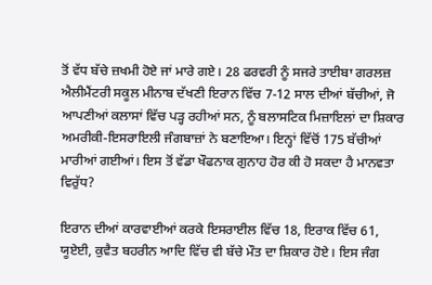ਤੋਂ ਵੱਧ ਬੱਚੇ ਜ਼ਖਮੀ ਹੋਏ ਜਾਂ ਮਾਰੇ ਗਏ। 28 ਫਰਵਰੀ ਨੂੰ ਸਜਰੇ ਤਾਈਬਾ ਗਰਲਜ਼ ਐਲੀਮੈਂਟਰੀ ਸਕੂਲ ਮੀਨਾਬ ਦੱਖਣੀ ਇਰਾਨ ਵਿੱਚ 7-12 ਸਾਲ ਦੀਆਂ ਬੱਚੀਆਂ, ਜੋ ਆਪਣੀਆਂ ਕਲਾਸਾਂ ਵਿੱਚ ਪੜ੍ਹ ਰਹੀਆਂ ਸਨ, ਨੂੰ ਬਲਾਸਟਿਕ ਮਿਜ਼ਾਇਲਾਂ ਦਾ ਸ਼ਿਕਾਰ ਅਮਰੀਕੀ-ਇਸਰਾਇਲੀ ਜੰਗਬਾਜ਼ਾਂ ਨੇ ਬਣਾਇਆ। ਇਨ੍ਹਾਂ ਵਿੱਚੋਂ 175 ਬੱਚੀਆਂ ਮਾਰੀਆਂ ਗਈਆਂ। ਇਸ ਤੋਂ ਵੱਡਾ ਖੌਫਨਾਕ ਗੁਨਾਹ ਹੋਰ ਕੀ ਹੋ ਸਕਦਾ ਹੈ ਮਾਨਵਤਾ ਵਿਰੁੱਧ?

ਇਰਾਨ ਦੀਆਂ ਕਾਰਵਾਈਆਂ ਕਰਕੇ ਇਸਰਾਈਲ ਵਿੱਚ 18, ਇਰਾਕ ਵਿੱਚ 61, ਯੂਏਈ, ਕੁਵੈਤ ਬਹਰੀਨ ਆਦਿ ਵਿੱਚ ਵੀ ਬੱਚੇ ਮੌਤ ਦਾ ਸ਼ਿਕਾਰ ਹੋਏ। ਇਸ ਜੰਗ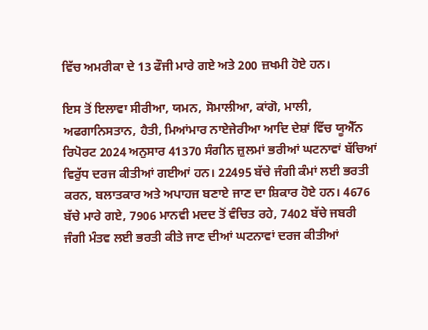ਵਿੱਚ ਅਮਰੀਕਾ ਦੇ 13 ਫੌਜੀ ਮਾਰੇ ਗਏ ਅਤੇ 200 ਜ਼ਖਮੀ ਹੋਏ ਹਨ।

ਇਸ ਤੋਂ ਇਲਾਵਾ ਸੀਰੀਆ, ਯਮਨ, ਸੋਮਾਲੀਆ, ਕਾਂਗੋ, ਮਾਲੀ, ਅਫਗਾਨਿਸਤਾਨ, ਹੈਤੀ, ਮਿਆਂਮਾਰ ਨਾਏਜੇਰੀਆ ਆਦਿ ਦੇਸ਼ਾਂ ਵਿੱਚ ਯੂਐੱਨ ਰਿਪੋਰਟ 2024 ਅਨੁਸਾਰ 41370 ਸੰਗੀਨ ਜ਼ੁਲਮਾਂ ਭਰੀਆਂ ਘਟਨਾਵਾਂ ਬੱਚਿਆਂ ਵਿਰੁੱਧ ਦਰਜ ਕੀਤੀਆਂ ਗਈਆਂ ਹਨ। 22495 ਬੱਚੇ ਜੰਗੀ ਕੰਮਾਂ ਲਈ ਭਰਤੀ ਕਰਨ, ਬਲਾਤਕਾਰ ਅਤੇ ਅਪਾਹਜ ਬਣਾਏ ਜਾਣ ਦਾ ਸ਼ਿਕਾਰ ਹੋਏ ਹਨ। 4676 ਬੱਚੇ ਮਾਰੇ ਗਏ, 7906 ਮਾਨਵੀ ਮਦਦ ਤੋਂ ਵੰਚਿਤ ਰਹੇ, 7402 ਬੱਚੇ ਜਬਰੀ ਜੰਗੀ ਮੰਤਵ ਲਈ ਭਰਤੀ ਕੀਤੇ ਜਾਣ ਦੀਆਂ ਘਟਨਾਵਾਂ ਦਰਜ ਕੀਤੀਆਂ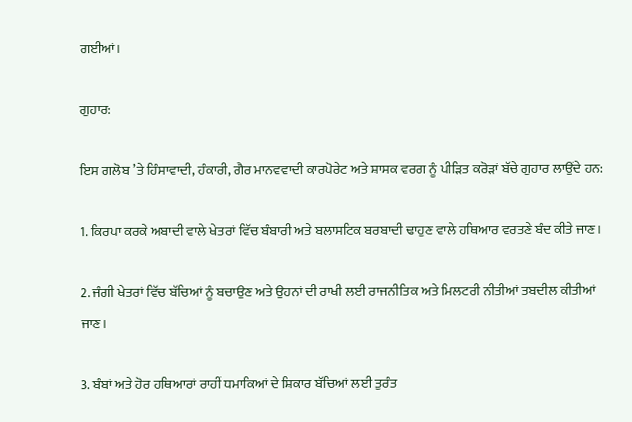ਗਈਆਂ।

ਗੁਹਾਰ:

ਇਸ ਗਲੋਬ ’ਤੇ ਹਿੰਸਾਵਾਦੀ, ਹੰਕਾਰੀ, ਗੈਰ ਮਾਨਵਵਾਦੀ ਕਾਰਪੋਰੇਟ ਅਤੇ ਸ਼ਾਸਕ ਵਰਗ ਨੂੰ ਪੀੜਿਤ ਕਰੋੜਾਂ ਬੱਚੇ ਗੁਹਾਰ ਲਾਉਂਦੇ ਹਨ:

1. ਕਿਰਪਾ ਕਰਕੇ ਅਬਾਦੀ ਵਾਲੇ ਖੇਤਰਾਂ ਵਿੱਚ ਬੰਬਾਰੀ ਅਤੇ ਬਲਾਸਟਿਕ ਬਰਬਾਦੀ ਢਾਹੁਣ ਵਾਲੇ ਹਥਿਆਰ ਵਰਤਣੇ ਬੰਦ ਕੀਤੇ ਜਾਣ।

2. ਜੰਗੀ ਖੇਤਰਾਂ ਵਿੱਚ ਬੱਚਿਆਂ ਨੂੰ ਬਚਾਉਣ ਅਤੇ ਉਹਨਾਂ ਦੀ ਰਾਖੀ ਲਈ ਰਾਜਨੀਤਿਕ ਅਤੇ ਮਿਲਟਰੀ ਨੀਤੀਆਂ ਤਬਦੀਲ ਕੀਤੀਆਂ ਜਾਣ।

3. ਬੰਬਾਂ ਅਤੇ ਹੋਰ ਹਥਿਆਰਾਂ ਰਾਹੀਂ ਧਮਾਕਿਆਂ ਦੇ ਸ਼ਿਕਾਰ ਬੱਚਿਆਂ ਲਈ ਤੁਰੰਤ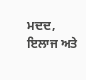ਮਦਦ, ਇਲਾਜ ਅਤੇ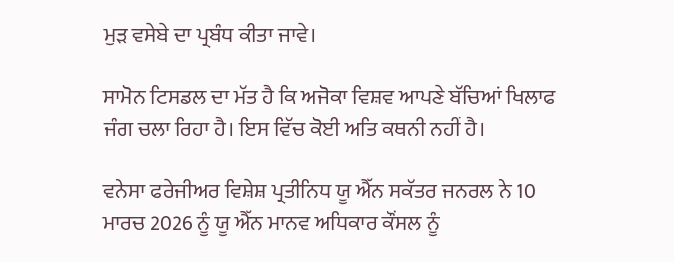ਮੁੜ ਵਸੇਬੇ ਦਾ ਪ੍ਰਬੰਧ ਕੀਤਾ ਜਾਵੇ।

ਸਾਮੋਨ ਟਿਸਡਲ ਦਾ ਮੱਤ ਹੈ ਕਿ ਅਜੋਕਾ ਵਿਸ਼ਵ ਆਪਣੇ ਬੱਚਿਆਂ ਖਿਲਾਫ ਜੰਗ ਚਲਾ ਰਿਹਾ ਹੈ। ਇਸ ਵਿੱਚ ਕੋਈ ਅਤਿ ਕਥਨੀ ਨਹੀਂ ਹੈ।

ਵਨੇਸਾ ਫਰੇਜੀਅਰ ਵਿਸ਼ੇਸ਼ ਪ੍ਰਤੀਨਿਧ ਯੂ ਐੱਨ ਸਕੱਤਰ ਜਨਰਲ ਨੇ 10 ਮਾਰਚ 2026 ਨੂੰ ਯੂ ਐੱਨ ਮਾਨਵ ਅਧਿਕਾਰ ਕੌਂਸਲ ਨੂੰ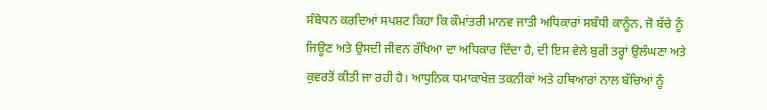ਸੰਬੋਧਨ ਕਰਦਿਆਂ ਸਪਸ਼ਟ ਕਿਹਾ ਕਿ ਕੌਮਾਂਤਰੀ ਮਾਨਵ ਜਾਤੀ ਅਧਿਕਾਰਾਂ ਸਬੰਧੀ ਕਾਨੂੰਨ, ਜੋ ਬੱਚੇ ਨੂੰ ਜਿਊਣ ਅਤੇ ਉਸਦੀ ਜੀਵਨ ਰੱਖਿਆ ਦਾ ਅਧਿਕਾਰ ਦਿੰਦਾ ਹੈ, ਦੀ ਇਸ ਵੇਲੇ ਬੁਰੀ ਤਰ੍ਹਾਂ ਉਲੰਘਣਾ ਅਤੇ ਕੁਵਰਤੋਂ ਕੀਤੀ ਜਾ ਰਹੀ ਹੈ। ਆਧੁਨਿਕ ਧਮਾਕਾਖੇਜ਼ ਤਕਨੀਕਾਂ ਅਤੇ ਹਥਿਆਰਾਂ ਨਾਲ ਬੱਚਿਆਂ ਨੂੰ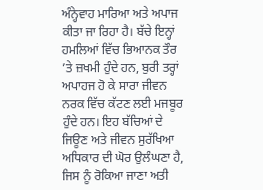ਅੰਨ੍ਹੇਵਾਹ ਮਾਰਿਆ ਅਤੇ ਅਪਾਜ ਕੀਤਾ ਜਾ ਰਿਹਾ ਹੈ। ਬੱਚੇ ਇਨ੍ਹਾਂ ਹਮਲਿਆਂ ਵਿੱਚ ਭਿਆਨਕ ਤੌਰ ’ਤੇ ਜ਼ਖਮੀ ਹੁੰਦੇ ਹਨ, ਬੁਰੀ ਤਰ੍ਹਾਂ ਅਪਾਹਜ ਹੋ ਕੇ ਸਾਰਾ ਜੀਵਨ ਨਰਕ ਵਿੱਚ ਕੱਟਣ ਲਈ ਮਜਬੂਰ ਹੁੰਦੇ ਹਨ। ਇਹ ਬੱਚਿਆਂ ਦੇ ਜਿਊਣ ਅਤੇ ਜੀਵਨ ਸੁਰੱਖਿਆ ਅਧਿਕਾਰ ਦੀ ਘੋਰ ਉਲੰਘਣਾ ਹੈ, ਜਿਸ ਨੂੰ ਰੋਕਿਆ ਜਾਣਾ ਅਤੀ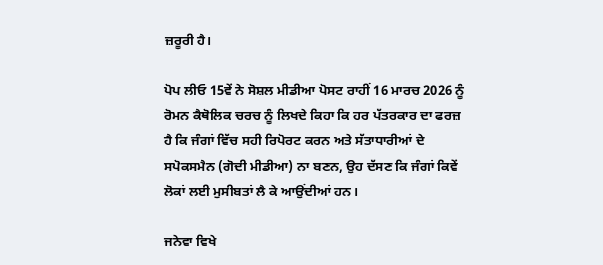ਜ਼ਰੂਰੀ ਹੈ।

ਪੋਪ ਲੀਓ 15ਵੇਂ ਨੇ ਸੋਸ਼ਲ ਮੀਡੀਆ ਪੋਸਟ ਰਾਹੀਂ 16 ਮਾਰਚ 2026 ਨੂੰ ਰੋਮਨ ਕੈਥੋਲਿਕ ਚਰਚ ਨੂੰ ਲਿਖਦੇ ਕਿਹਾ ਕਿ ਹਰ ਪੱਤਰਕਾਰ ਦਾ ਫਰਜ਼ ਹੈ ਕਿ ਜੰਗਾਂ ਵਿੱਚ ਸਹੀ ਰਿਪੋਰਟ ਕਰਨ ਅਤੇ ਸੱਤਾਧਾਰੀਆਂ ਦੇ ਸਪੋਕਸਮੈਨ (ਗੋਦੀ ਮੀਡੀਆ) ਨਾ ਬਣਨ, ਉਹ ਦੱਸਣ ਕਿ ਜੰਗਾਂ ਕਿਵੇਂ ਲੋਕਾਂ ਲਈ ਮੁਸੀਬਤਾਂ ਲੈ ਕੇ ਆਉਂਦੀਆਂ ਹਨ।

ਜਨੇਵਾ ਵਿਖੇ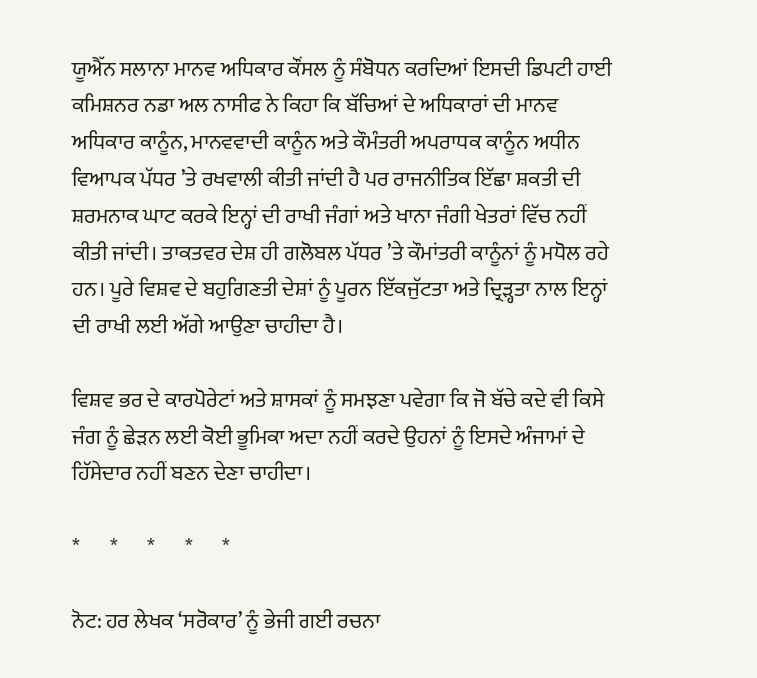ਯੂਐੱਨ ਸਲਾਨਾ ਮਾਨਵ ਅਧਿਕਾਰ ਕੌਂਸਲ ਨੂੰ ਸੰਬੋਧਨ ਕਰਦਿਆਂ ਇਸਦੀ ਡਿਪਟੀ ਹਾਈ ਕਮਿਸ਼ਨਰ ਨਡਾ ਅਲ ਨਾਸੀਫ ਨੇ ਕਿਹਾ ਕਿ ਬੱਚਿਆਂ ਦੇ ਅਧਿਕਾਰਾਂ ਦੀ ਮਾਨਵ ਅਧਿਕਾਰ ਕਾਨੂੰਨ, ਮਾਨਵਵਾਦੀ ਕਾਨੂੰਨ ਅਤੇ ਕੌਮੰਤਰੀ ਅਪਰਾਧਕ ਕਾਨੂੰਨ ਅਧੀਨ ਵਿਆਪਕ ਪੱਧਰ ’ਤੇ ਰਖਵਾਲੀ ਕੀਤੀ ਜਾਂਦੀ ਹੈ ਪਰ ਰਾਜਨੀਤਿਕ ਇੱਛਾ ਸ਼ਕਤੀ ਦੀ ਸ਼ਰਮਨਾਕ ਘਾਟ ਕਰਕੇ ਇਨ੍ਹਾਂ ਦੀ ਰਾਖੀ ਜੰਗਾਂ ਅਤੇ ਖਾਨਾ ਜੰਗੀ ਖੇਤਰਾਂ ਵਿੱਚ ਨਹੀਂ ਕੀਤੀ ਜਾਂਦੀ। ਤਾਕਤਵਰ ਦੇਸ਼ ਹੀ ਗਲੋਬਲ ਪੱਧਰ ’ਤੇ ਕੌਮਾਂਤਰੀ ਕਾਨੂੰਨਾਂ ਨੂੰ ਮਧੋਲ ਰਹੇ ਹਨ। ਪੂਰੇ ਵਿਸ਼ਵ ਦੇ ਬਹੁਗਿਣਤੀ ਦੇਸ਼ਾਂ ਨੂੰ ਪੂਰਨ ਇੱਕਜੁੱਟਤਾ ਅਤੇ ਦ੍ਰਿੜ੍ਹਤਾ ਨਾਲ ਇਨ੍ਹਾਂ ਦੀ ਰਾਖੀ ਲਈ ਅੱਗੇ ਆਉਣਾ ਚਾਹੀਦਾ ਹੈ।

ਵਿਸ਼ਵ ਭਰ ਦੇ ਕਾਰਪੋਰੇਟਾਂ ਅਤੇ ਸ਼ਾਸਕਾਂ ਨੂੰ ਸਮਝਣਾ ਪਵੇਗਾ ਕਿ ਜੋ ਬੱਚੇ ਕਦੇ ਵੀ ਕਿਸੇ ਜੰਗ ਨੂੰ ਛੇੜਨ ਲਈ ਕੋਈ ਭੂਮਿਕਾ ਅਦਾ ਨਹੀਂ ਕਰਦੇ ਉਹਨਾਂ ਨੂੰ ਇਸਦੇ ਅੰਜਾਮਾਂ ਦੇ ਹਿੱਸੇਦਾਰ ਨਹੀਂ ਬਣਨ ਦੇਣਾ ਚਾਹੀਦਾ।

*       *       *       *       *

ਨੋਟ: ਹਰ ਲੇਖਕ ‘ਸਰੋਕਾਰ’ ਨੂੰ ਭੇਜੀ ਗਈ ਰਚਨਾ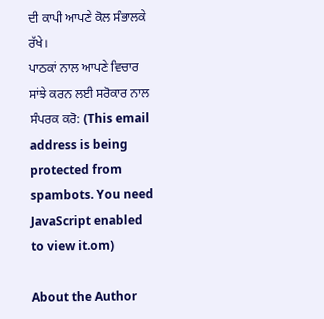ਦੀ ਕਾਪੀ ਆਪਣੇ ਕੋਲ ਸੰਭਾਲਕੇ ਰੱਖੇ।
ਪਾਠਕਾਂ ਨਾਲ ਆਪਣੇ ਵਿਚਾਰ ਸਾਂਝੇ ਕਰਨ ਲਈ ਸਰੋਕਾਰ ਨਾਲ ਸੰਪਰਕ ਕਰੋ: (This email address is being protected from spambots. You need JavaScript enabled to view it.om)

About the Author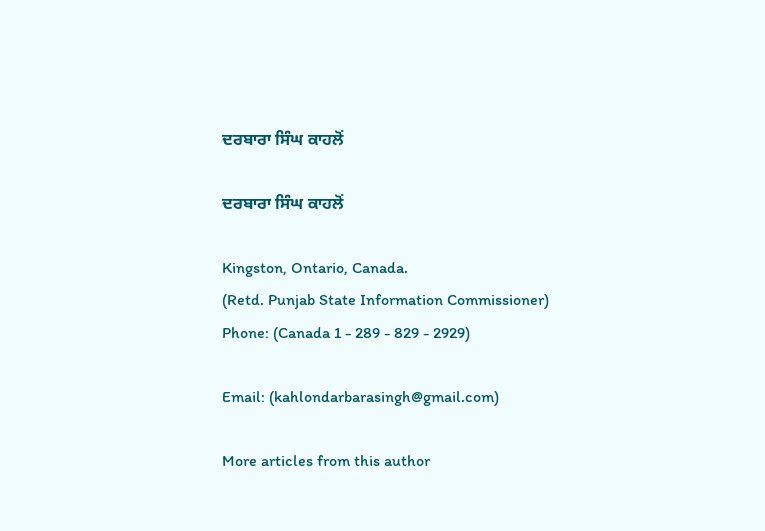ਦਰਬਾਰਾ ਸਿੰਘ ਕਾਹਲੋਂ

ਦਰਬਾਰਾ ਸਿੰਘ ਕਾਹਲੋਂ

Kingston, Ontario, Canada.
(Retd. Punjab State Information Commissioner)
Phone: (Canada 1 - 289 - 829 - 2929)

Email: (kahlondarbarasingh@gmail.com)

More articles from this author